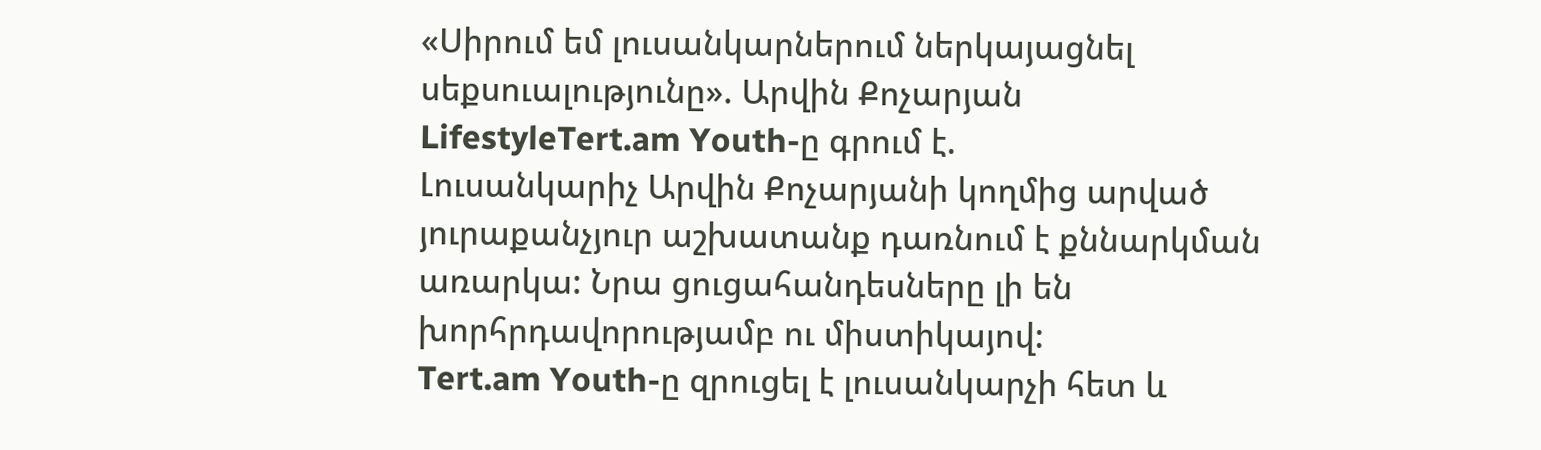«Սիրում եմ լուսանկարներում ներկայացնել սեքսուալությունը». Արվին Քոչարյան
LifestyleTert.am Youth-ը գրում է.
Լուսանկարիչ Արվին Քոչարյանի կողմից արված յուրաքանչյուր աշխատանք դառնում է քննարկման առարկա: Նրա ցուցահանդեսները լի են խորհրդավորությամբ ու միստիկայով:
Tert.am Youth-ը զրուցել է լուսանկարչի հետ և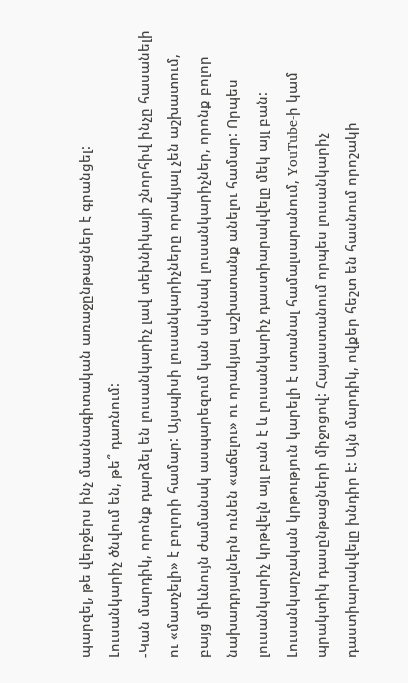պարզել, թե վերջերս ինչ մասնագիտական առաջընթացներ է գրանցել:
Լուսանկարիչ ծնվում են, թե՞ դառնում:
-Կան մարդիկ, որոնք դարձել են լուսանկարիչ լավ տեխնիկայի շնորհիվ ինչը հասանելի ու «մատչելի» է բոլորի համար: Այսպիսի լուսանկարիչները որակյալ չեն աշխատում, բայց միևնույն ժամանակ ասպարեզում կան սկսնակ լուսանկարիչներ, որոնք բոլոր նախադրյալներն ունեն «աճելու» ու որակյալ աշխատանք անելու համար: Որպես լուսանկարիչ կրթվելն այլ բան է և լուսանկարիչ դաստիարակվելը մեկ այլ բան: Լուսանկարչական կրթություն կարելի է ստանալ համալսարանում, YouTube-ի կամ պրակտիկ դասընթացների միջոցով: Հայաստանում որպես լուսանկարիչ դաստիարակվելը խնդիր է: Այն մարդիկ, ովքեր հեշտ են հասնում որոշակի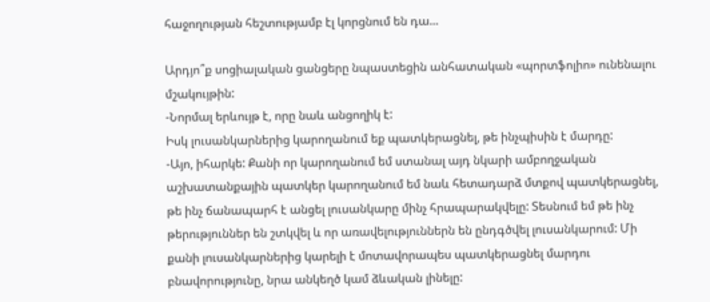հաջողության հեշտությամբ էլ կորցնում են դա...

Արդյո՞ք սոցիալական ցանցերը նպաստեցին անհատական «պորտֆոլիո» ունենալու մշակույթին:
-Նորմալ երևույթ է, որը նաև անցողիկ է:
Իսկ լուսանկարներից կարողանում եք պատկերացնել, թե ինչպիսին է մարդը:
-Այո, իհարկե: Քանի որ կարողանում եմ ստանալ այդ նկարի ամբողջական աշխատանքային պատկեր կարողանում եմ նաև հետադարձ մտքով պատկերացնել, թե ինչ ճանապարհ է անցել լուսանկարը մինչ հրապարակվելը: Տեսնում եմ թե ինչ թերություններ են շտկվել և որ առավելություններն են ընդգծվել լուսանկարում: Մի քանի լուսանկարներից կարելի է մոտավորապես պատկերացնել մարդու բնավորությունը, նրա անկեղծ կամ ձևական լինելը: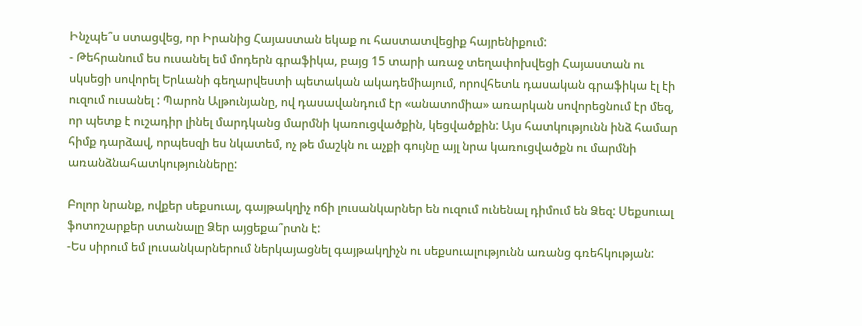Ինչպե՞ս ստացվեց, որ Իրանից Հայաստան եկաք ու հաստատվեցիք հայրենիքում:
- Թեհրանում ես ուսանել եմ մոդերն գրաֆիկա, բայց 15 տարի առաջ տեղափոխվեցի Հայաստան ու սկսեցի սովորել Երևանի գեղարվեստի պետական ակադեմիայում, որովհետև դասական գրաֆիկա էլ էի ուզում ուսանել : Պարոն Ալթունյանը, ով դասավանդում էր «անատոմիա» առարկան սովորեցնում էր մեզ, որ պետք է ուշադիր լինել մարդկանց մարմնի կառուցվածքին, կեցվածքին: Այս հատկությունն ինձ համար հիմք դարձավ, որպեսզի ես նկատեմ, ոչ թե մաշկն ու աչքի գույնը այլ նրա կառուցվածքն ու մարմնի առանձնահատկությունները:

Բոլոր նրանք, ովքեր սեքսուալ, գայթակղիչ ոճի լուսանկարներ են ուզում ունենալ դիմում են Ձեզ: Սեքսուալ ֆոտոշարքեր ստանալը Ձեր այցեքա՞րտն է:
-Ես սիրում եմ լուսանկարներում ներկայացնել գայթակղիչն ու սեքսուալությունն առանց գռեհկության: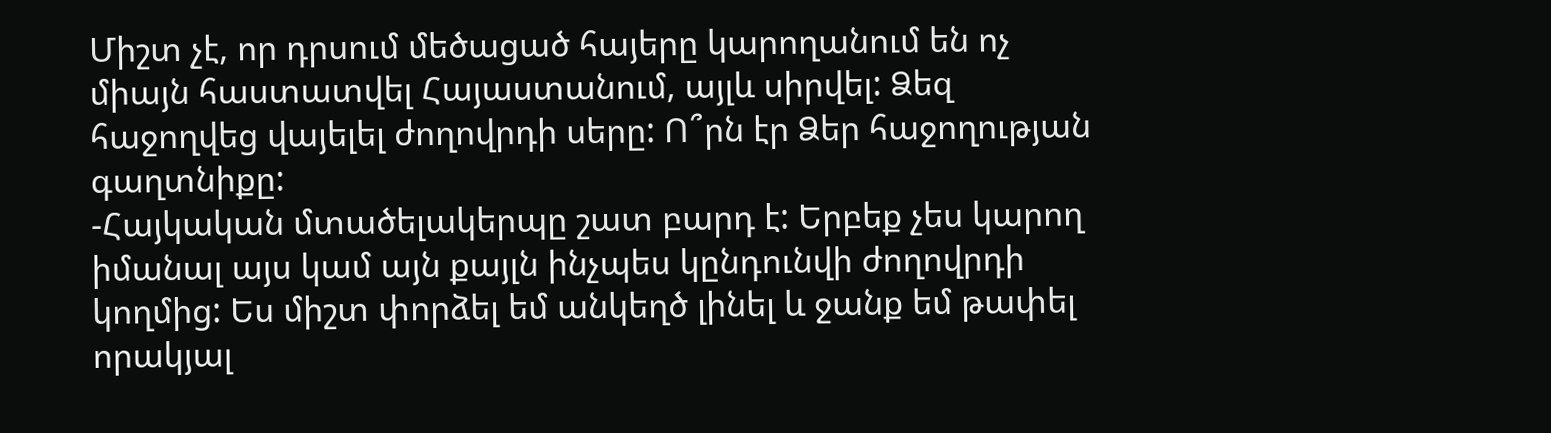Միշտ չէ, որ դրսում մեծացած հայերը կարողանում են ոչ միայն հաստատվել Հայաստանում, այլև սիրվել: Ձեզ հաջողվեց վայելել ժողովրդի սերը: Ո՞րն էր Ձեր հաջողության գաղտնիքը:
-Հայկական մտածելակերպը շատ բարդ է: Երբեք չես կարող իմանալ այս կամ այն քայլն ինչպես կընդունվի ժողովրդի կողմից: Ես միշտ փորձել եմ անկեղծ լինել և ջանք եմ թափել որակյալ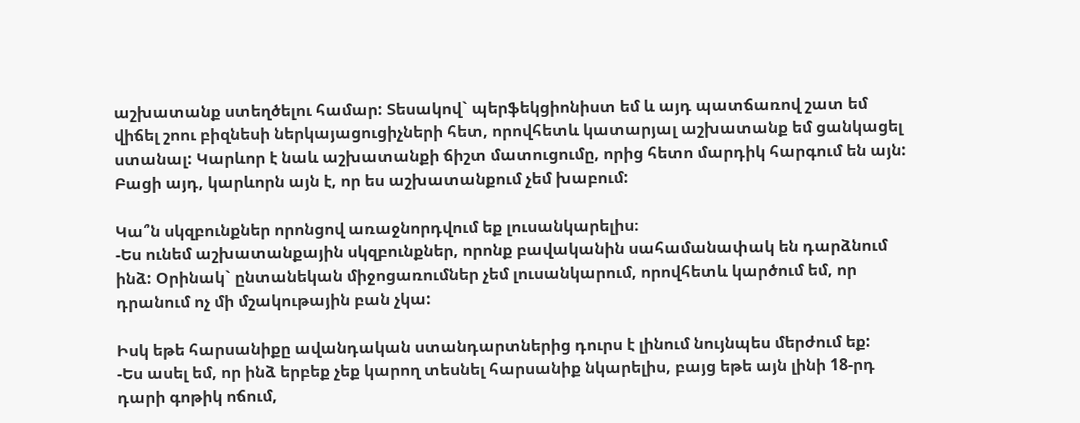աշխատանք ստեղծելու համար: Տեսակով` պերֆեկցիոնիստ եմ և այդ պատճառով շատ եմ վիճել շոու բիզնեսի ներկայացուցիչների հետ, որովհետև կատարյալ աշխատանք եմ ցանկացել ստանալ: Կարևոր է նաև աշխատանքի ճիշտ մատուցումը, որից հետո մարդիկ հարգում են այն: Բացի այդ, կարևորն այն է, որ ես աշխատանքում չեմ խաբում:

Կա՞ն սկզբունքներ որոնցով առաջնորդվում եք լուսանկարելիս։
-Ես ունեմ աշխատանքային սկզբունքներ, որոնք բավականին սահամանափակ են դարձնում ինձ: Օրինակ` ընտանեկան միջոցառումներ չեմ լուսանկարում, որովհետև կարծում եմ, որ դրանում ոչ մի մշակութային բան չկա:

Իսկ եթե հարսանիքը ավանդական ստանդարտներից դուրս է լինում նույնպես մերժում եք:
-Ես ասել եմ, որ ինձ երբեք չեք կարող տեսնել հարսանիք նկարելիս, բայց եթե այն լինի 18-րդ դարի գոթիկ ոճում,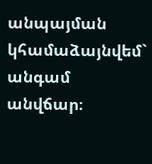անպայման կհամաձայնվեմ` անգամ անվճար։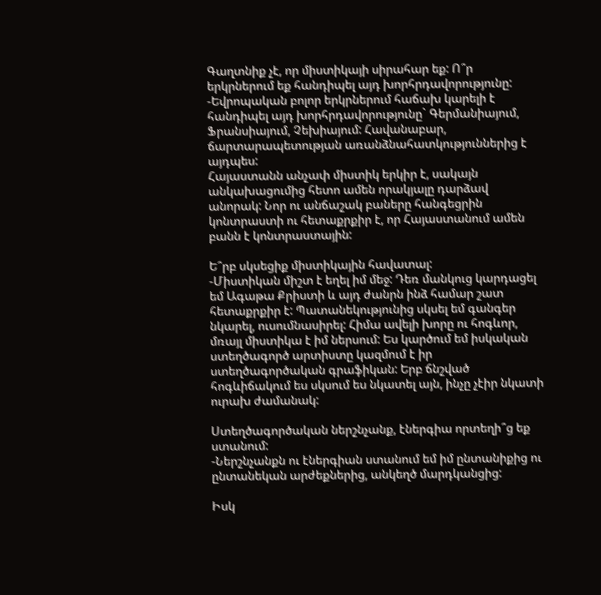Գաղտնիք չէ, որ միստիկայի սիրահար եք: Ո՞ր երկրներում եք հանդիպել այդ խորհրդավորությունը:
-Եվրոպական բոլոր երկրներում հաճախ կարելի է հանդիպել այդ խորհրդավորությունը` Գերմանիայում, Ֆրանսիայում, Չեխիայում: Հավանաբար, ճարտարապետության առանձնահատկություններից է այդպես:
Հայաստանն անչափ միստիկ երկիր է, սակայն անկախացումից հետո ամեն որակյալը դարձավ անորակ: Նոր ու անճաշակ բաները հանգեցրին կոնտրաստի ու հետաքրքիր է, որ Հայաստանում ամեն բանն է կոնտրաստային:

Ե՞րբ սկսեցիք միստիկային հավատալ:
-Միստիկան միշտ է եղել իմ մեջ: Դեռ մանկուց կարդացել եմ Ագաթա Քրիստի և այդ ժանրն ինձ համար շատ հետաքրքիր է: Պատանեկությունից սկսել եմ գանգեր նկարել, ուսումնասիրել: Հիմա ավելի խորը ու հոգևոր, մռայլ միստիկա է իմ ներսում: Ես կարծում եմ իսկական ստեղծագործ արտիստը կազմում է իր ստեղծագործական գրաֆիկան: Երբ ճնշված հոգևիճակում ես սկսում ես նկատել այն, ինչը չէիր նկատի ուրախ ժամանակ:

Ստեղծագործական ներշնչանք, էներգիա որտեղի՞ց եք ստանում:
-Ներշնչանքն ու էներգիան ստանում եմ իմ ընտանիքից ու ընտանեկան արժեքներից, անկեղծ մարդկանցից:

Իսկ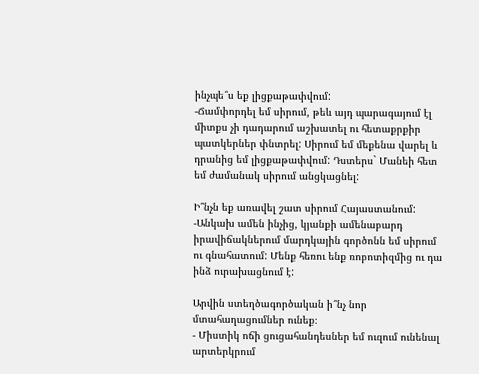ինչպե՞ս եք լիցքաթափվում:
-Ճամփորդել եմ սիրում, թեև այդ պարագայում էլ միտքս չի դադարում աշխատել ու հետաքրքիր պատկերներ փնտրել: Սիրում եմ մեքենա վարել և դրանից եմ լիցքաթափվում: Դստերս` Մանեի հետ եմ ժամանակ սիրում անցկացնել:

Ի՞նչն եք առավել շատ սիրում Հայաստանում:
-Անկախ ամեն ինչից, կյանքի ամենաբարդ իրավիճակներում մարդկային գործոնն եմ սիրում ու գնահատում: Մենք հեռու ենք ռոբոտիզմից ու դա ինձ ուրախացնում է:

Արվին ստեղծագործական ի՞նչ նոր մտահաղացումներ ունեք։
- Միստիկ ոճի ցուցահանդեսներ եմ ուզում ունենալ արտերկրում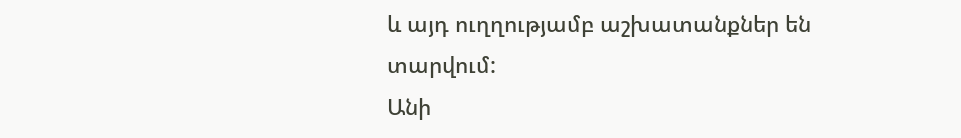և այդ ուղղությամբ աշխատանքներ են տարվում:
Անի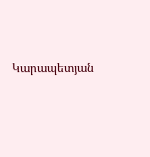Կարապետյան